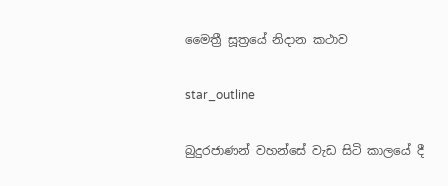මෛත්‍රී සූත්‍රයේ නිදාන කථාව

star_outline

බුදුරජාණන් වහන්සේ වැඩ සිටි කාලයේ දී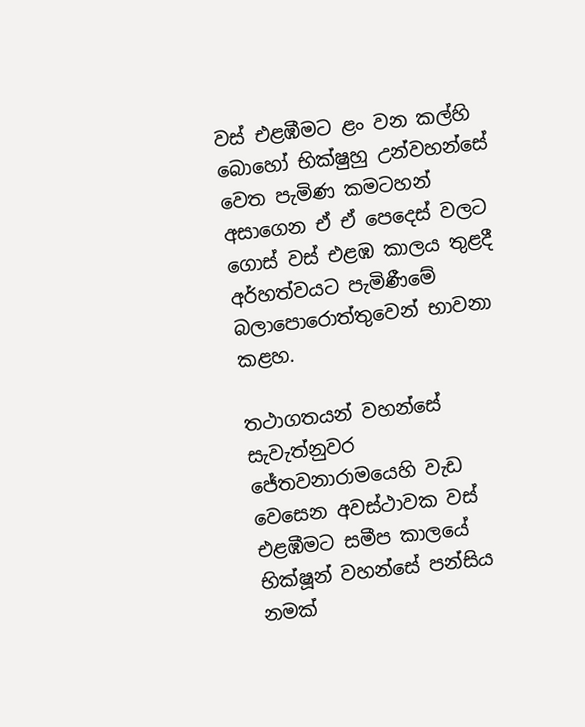වස් එළඹීමට ළං වන කල්හි බොහෝ භික්ෂුහු උන්වහන්සේ වෙත පැමිණ කමටහන් අසාගෙන ඒ ඒ පෙදෙස් වලට ගොස් වස් එළඹ කාලය තුළදී අර්හත්වයට පැමිණීමේ බලාපොරොත්තුවෙන් භාවනා කළහ.

තථාගතයන් වහන්සේ සැවැත්නුවර ජේතවනාරාමයෙහි වැඩ වෙසෙන අවස්ථාවක වස් එළඹීමට සමීප කාලයේ භික්ෂූන් වහන්සේ පන්සිය නමක්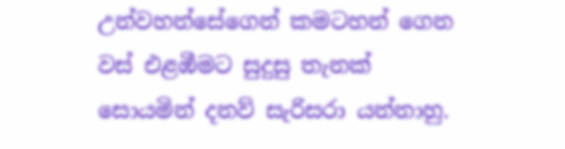උන්වහන්සේගෙන් කමටහන් ගෙන වස් එළඹීමට සුදුසු තැනක් සොයමින් දනව් සැරිසරා යන්නාහු.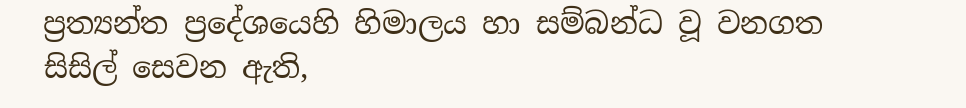ප්‍රත්‍යන්ත ප්‍රදේශයෙහි හිමාලය හා සම්බන්ධ වූ වනගත සිසිල් සෙවන ඇති,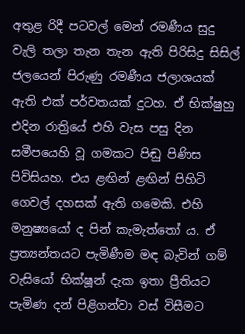අතුළ රිදී පටවල් මෙන් රමණීය සුදු වැලි තලා තැන තැන ඇති පිරිසිදු සිසිල් ජලයෙන් පිරුණු රමණීය ජලාශයක් ඇති එක් පර්වතයක් දුටහ. ඒ භික්ෂුහු එදින රාත්‍රියේ එහි වැස පසු දින සමීපයෙහි වූ ගමකට පිඬු පිණිස පිවිසියහ. එය ළඟින් ළඟින් පිහිටි ගෙවල් දහසක් ඇති ගමෙකි. එහි මනුෂ්‍යයෝ ද පින් කැමැත්තෝ ය. ඒ ප්‍රත්‍යන්තයට පැමිණීම මඳ බැවින් ගම් වැසියෝ භික්ෂූන් දැක ඉතා ප්‍රීතියට පැමිණ දන් පිළිගන්වා වස් විසීමට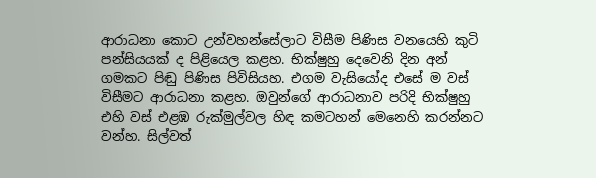ආරාධනා කොට උන්වහන්සේලාට විසීම පිණිස වනයෙහි කුටි පන්සියයක් ද පිළියෙල කළහ. භික්ෂුහු දෙවෙනි දින අන් ගමකට පිඬු පිණිස පිවිසියහ. එගම වැසියෝද එසේ ම වස් විසීමට ආරාධනා කළහ. ඔවුන්ගේ ආරාධනාව පරිදි භික්ෂුහු එහි වස් එළඹ රුක්මුල්වල හිඳ කමටහන් මෙනෙහි කරන්නට වන්හ. සිල්වත්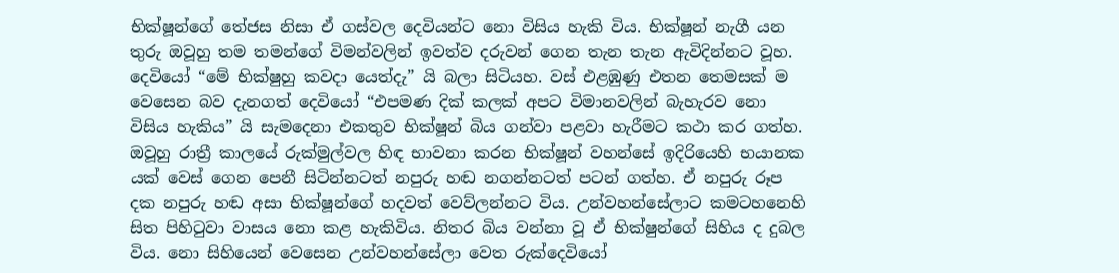භික්ෂූන්ගේ තේජස නිසා ඒ ගස්වල දෙවියන්ට නො විසිය හැකි විය. භික්ෂූන් නැගී යන තුරු ඔවූහු තම තමන්ගේ විමන්වලින් ඉවත්ව දරුවන් ගෙන තැන තැන ඇවිදින්නට වූහ. දෙවියෝ “මේ භික්ෂුහු කවදා යෙත්දැ” යි බලා සිටියහ. වස් එළඹුණු එතන තෙමසක් ම වෙසෙන බව දැනගත් දෙවියෝ “එපමණ දික් කලක් අපට විමානවලින් බැහැරව නො විසිය හැකිය” යි සැමදෙනා එකතුව භික්ෂූන් බිය ගන්වා පළවා හැරීමට කථා කර ගත්හ. ඔවූහු රාත්‍රී කාලයේ රුක්මුල්වල හිඳ භාවනා කරන භික්ෂූන් වහන්සේ ඉදිරියෙහි භයානක යක් වෙස් ගෙන පෙනී සිටින්නටත් නපුරු හඬ නගන්නටත් පටන් ගත්හ. ඒ නපුරු රූප දක නපුරු හඬ අසා භික්ෂූන්ගේ හදවත් වෙව්ලන්නට විය. උන්වහන්සේලාට කමටහනෙහි සිත පිහිටුවා වාසය නො කළ හැකිවිය. නිතර බිය වන්නා වූ ඒ භික්ෂුන්ගේ සිහිය ද දුබල විය. නො සිහියෙන් වෙසෙන උන්වහන්සේලා වෙත රුක්දෙවියෝ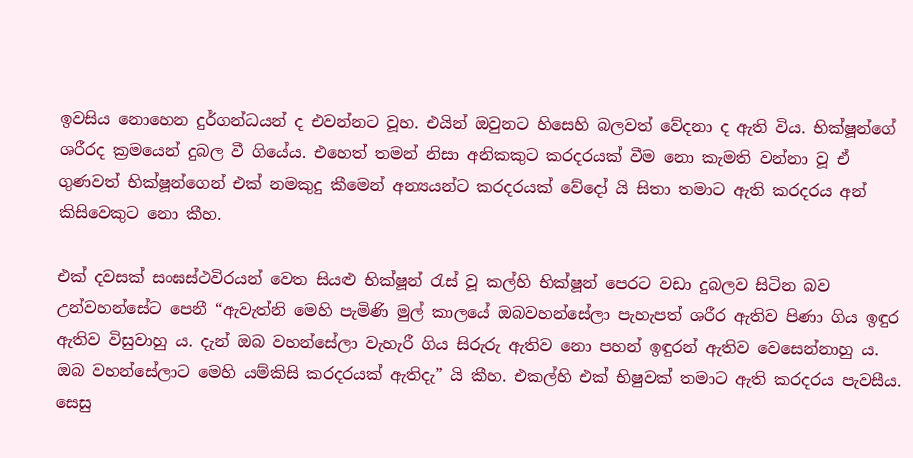ඉවසිය නොහෙන දුර්ගන්ධයන් ද එවන්නට වූහ. එයින් ඔවුනට හිසෙහි බලවත් වේදනා ද ඇති විය. භික්ෂූන්ගේ ශරීරද ක්‍රමයෙන් දුබල වී ගියේය. එහෙත් තමන් නිසා අනිකකුට කරදරයක් වීම නො කැමති වන්නා වූ ඒ ගුණවත් භික්ෂූන්ගෙන් එක් නමකුදු කීමෙන් අන්‍යයන්ට කරදරයක් වේදෝ යි සිතා තමාට ඇති කරදරය අන් කිසිවෙකුට නො කීහ.

එක් දවසක් සංඝස්ථවිරයන් වෙත සියළු භික්ෂූන් රැස් වූ කල්හි භික්ෂූන් පෙරට වඩා දුබලව සිටින බව උන්වහන්සේට පෙනී “ඇවැත්නි මෙහි පැමිණි මුල් කාලයේ ඔබවහන්සේලා පැහැපත් ශරීර ඇතිව පිණා ගිය ඉඳුර ඇතිව විසුවාහු ය. දැන් ඔබ වහන්සේලා වැහැරී ගිය සිරුරු ඇතිව නො පහන් ඉඳුරන් ඇතිව වෙසෙන්නාහු ය. ඔබ වහන්සේලාට මෙහි යම්කිසි කරදරයක් ඇතිදැ” යි කීහ. එකල්හි එක් භිෂුවක් තමාට ඇති කරදරය පැවසීය. සෙසු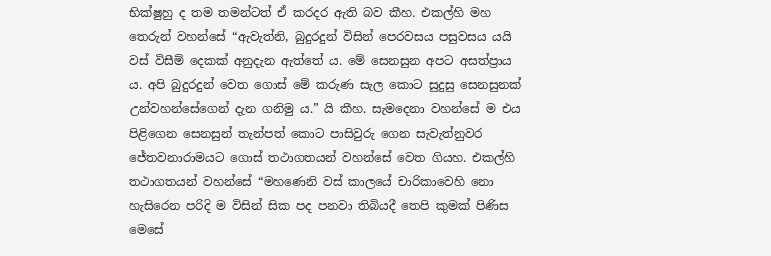භික්ෂුහු ද තම තමන්ටත් ඒ කරදර ඇති බව කීහ. එකල්හි මහ තෙරුන් වහන්සේ “ඇවැත්නි, බුදුරදුන් විසින් පෙරවසය පසුවසය යයි වස් විසීම් දෙකක් අනුදැන ඇත්තේ ය. මේ සෙනසුන අපට අසත්ප්‍රාය ය. අපි බුදුරදුන් වෙත ගොස් මේ කරුණ සැල කොට සුදුසු සෙනසුනක් උන්වහන්සේගෙන් දැන ගනිමු ය.” යි කීහ. සැමදෙනා වහන්සේ ම එය පිළිගෙන සෙනසුන් තැන්පත් කොට පාසිවුරු ගෙන සැවැත්නුවර ජේතවනාරාමයට ගොස් තථාගතයන් වහන්සේ වෙත ගියහ. එකල්හි තථාගතයන් වහන්සේ “මහණෙනි වස් කාලයේ චාරිකාවෙහි නො හැසිරෙන පරිදි ම විසින් සික පද පනවා තිබියදී තෙපි කුමක් පිණිස මෙසේ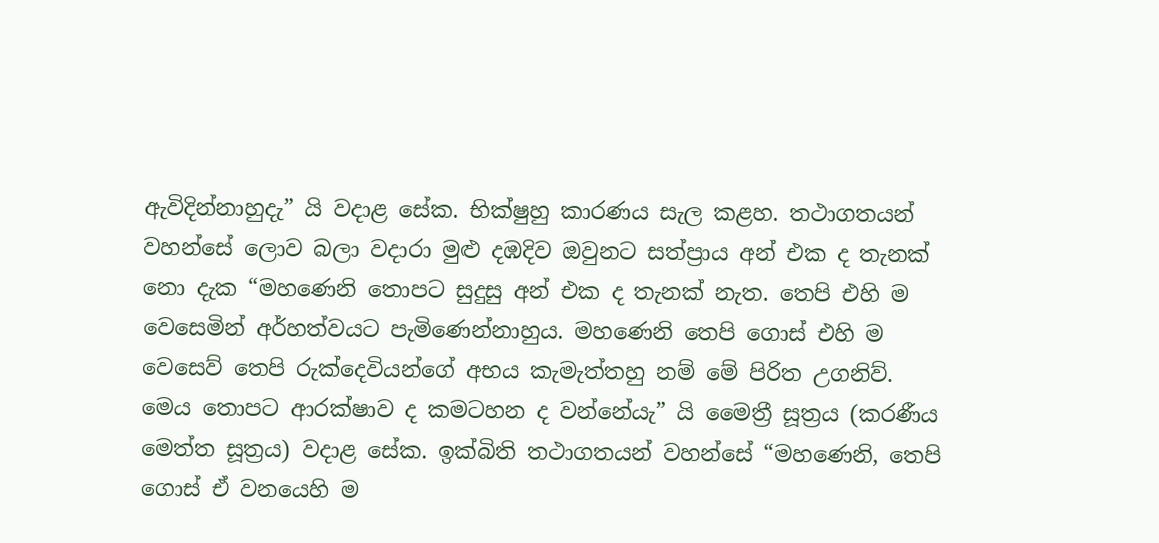ඇවිදින්නාහුදැ” යි වදාළ සේක. භික්ෂුහු කාරණය සැල කළහ. තථාගතයන් වහන්සේ ලොව බලා වදාරා මුළු දඹදිව ඔවුනට සත්ප්‍රාය අන් එක ද තැනක් නො දැක “මහණෙනි තොපට සුදුසු අන් එක ද තැනක් නැත. තෙපි එහි ම වෙසෙමින් අර්හත්වයට පැමිණෙන්නාහුය. මහණෙනි තෙපි ගොස් එහි ම වෙසෙව් තෙපි රුක්දෙවියන්ගේ අභය කැමැත්තහු නම් මේ පිරිත උගනිව්. මෙය තොපට ආරක්ෂාව ද කමටහන ද වන්නේයැ” යි මෛත්‍රී සූත්‍රය (කරණීය මෙත්ත සූත්‍රය) වදාළ සේක. ඉක්බිති තථාගතයන් වහන්සේ “මහණෙනි, තෙපි ගොස් ඒ වනයෙහි ම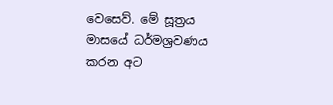වෙසෙව්. මේ සූත්‍රය මාසයේ ධර්මශ්‍රවණය කරන අට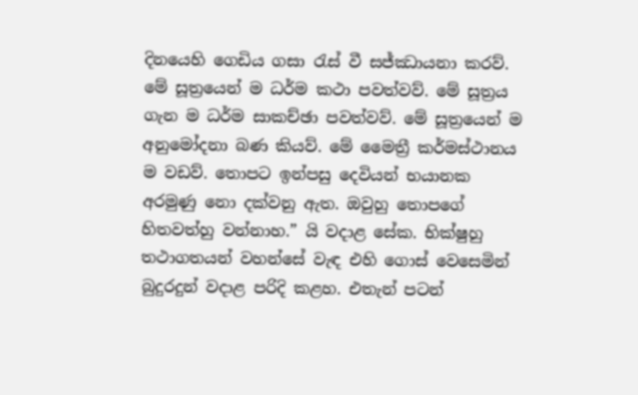දිනයෙහි ගෙඩිය ගසා රැස් වී සජ්ඣායනා කරව්. මේ සූත්‍රයෙන් ම ධර්ම කථා පවත්වව්. මේ සූත්‍රය ගැන ම ධර්ම සාකච්ඡා පවත්වව්. මේ සූත්‍රයෙන් ම අනුමෝදනා බණ කියව්. මේ මෛත්‍රී කර්මස්ථානය ම වඩව්. තොපට ඉන්පසු දෙවියන් භයානක අරමුණු නො දක්වනු ඇත. ඔවුහු තොපගේ හිතවත්හු වන්නාහ.” යි වදාළ සේක. භික්ෂුහු තථාගතයන් වහන්සේ වැඳ එහි ගොස් වෙසෙමින් බුදුරදුන් වදාළ පරිදි කළහ. එතැන් පටන්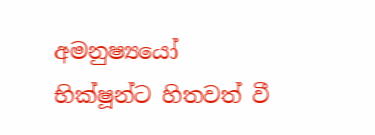අමනුෂ්‍යයෝ භික්ෂූන්ට හිතවත් වී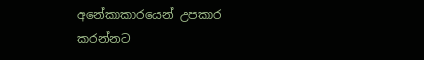අනේකාකාරයෙන් උපකාර කරන්නට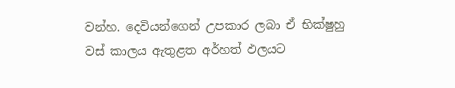වන්හ. දෙවියන්ගෙන් උපකාර ලබා ඒ භික්ෂුහු වස් කාලය ඇතුළත අර්හත් ඵලයට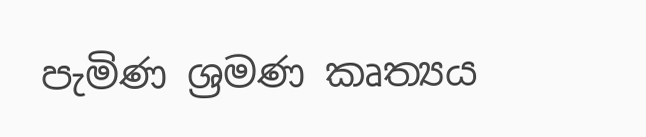පැමිණ ශ්‍රමණ කෘත්‍යය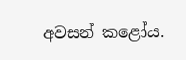අවසන් කළෝය.